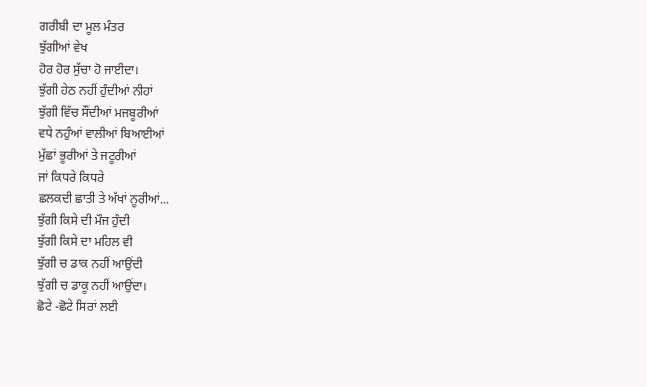ਗਰੀਬੀ ਦਾ ਮੂਲ ਮੰਤਰ
ਝੁੱਗੀਆਂ ਵੇਖ
ਹੋਰ ਹੋਰ ਸੁੱਚਾ ਹੋ ਜਾਈਦਾ।
ਝੁੱਗੀ ਹੇਠ ਨਹੀਂ ਹੁੰਦੀਆਂ ਨੀਹਾਂ
ਝੁੱਗੀ ਵਿੱਚ ਸੌਂਦੀਆਂ ਮਜਬੂਰੀਆਂ
ਵਧੇ ਨਹੁੰਆਂ ਵਾਲੀਆਂ ਬਿਆਈਆਂ
ਮੁੱਛਾਂ ਭੂਰੀਆਂ ਤੇ ਜਟੂਰੀਆਂ
ਜਾਂ ਕਿਧਰੇ ਕਿਧਰੇ
ਛਲਕਦੀ ਛਾਤੀ ਤੇ ਅੱਖਾਂ ਨੂਰੀਆਂ...
ਝੁੱਗੀ ਕਿਸੇ ਦੀ ਮੌਜ ਹੁੰਦੀ
ਝੁੱਗੀ ਕਿਸੇ ਦਾ ਮਹਿਲ ਵੀ
ਝੁੱਗੀ ਚ ਡਾਕ ਨਹੀਂ ਆਉਂਦੀ
ਝੁੱਗੀ ਚ ਡਾਕੂ ਨਹੀਂ ਆਉਂਦਾ।
ਛੋਟੇ -ਛੋਟੇ ਸਿਰਾਂ ਲਈ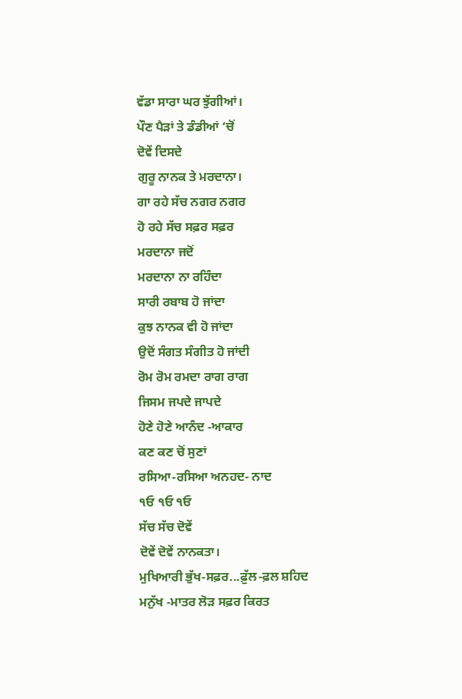ਵੱਡਾ ਸਾਰਾ ਘਰ ਝੁੱਗੀਆਂ।
ਪੌਣ ਪੈੜਾਂ ਤੇ ਡੰਡੀਆਂ ‘ਚੋਂ
ਦੋਵੇਂ ਦਿਸਦੇ
ਗੁਰੂ ਨਾਨਕ ਤੇ ਮਰਦਾਨਾ।
ਗਾ ਰਹੇ ਸੱਚ ਨਗਰ ਨਗਰ
ਹੋ ਰਹੇ ਸੱਚ ਸਫ਼ਰ ਸਫ਼ਰ
ਮਰਦਾਨਾ ਜਦੋਂ
ਮਰਦਾਨਾ ਨਾ ਰਹਿੰਦਾ
ਸਾਰੀ ਰਬਾਬ ਹੋ ਜਾਂਦਾ
ਕੁਝ ਨਾਨਕ ਵੀ ਹੋ ਜਾਂਦਾ
ਉਦੋਂ ਸੰਗਤ ਸੰਗੀਤ ਹੋ ਜਾਂਦੀ
ਰੋਮ ਰੋਮ ਰਮਦਾ ਰਾਗ ਰਾਗ
ਜਿਸਮ ਜਪਦੇ ਜਾਪਦੇ
ਹੋਣੇ ਹੋਣੇ ਆਨੰਦ -ਆਕਾਰ
ਕਣ ਕਣ ਚੋਂ ਸੁਣਾਂ
ਰਸਿਆ-ਰਸਿਆ ਅਨਹਦ- ਨਾਦ
੧ਓ ੧ਓ ੧ਓ
ਸੱਚ ਸੱਚ ਦੋਵੇਂ
ਦੋਵੇਂ ਦੋਵੇਂ ਨਾਨਕਤਾ।
ਮੁਖਿਆਰੀ ਭੁੱਖ-ਸਫ਼ਰ...ਫ਼ੁੱਲ-ਫ਼ਲ ਸ਼ਹਿਦ
ਮਨੁੱਖ -ਮਾਤਰ ਲੋੜ ਸਫ਼ਰ ਕਿਰਤ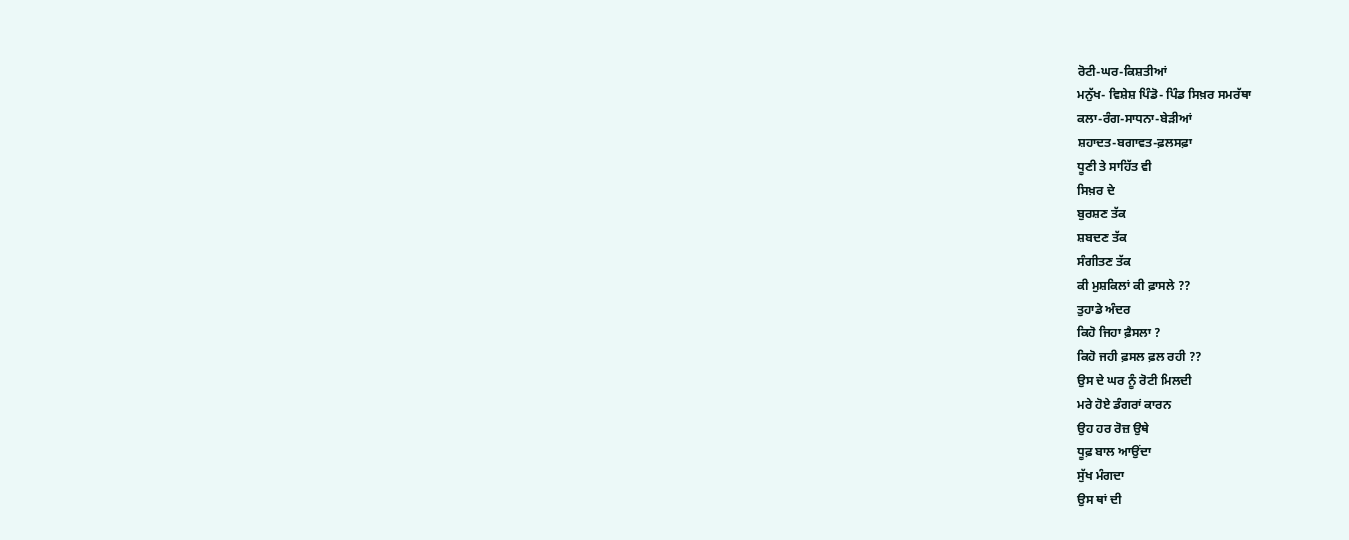ਰੋਟੀ-ਘਰ-ਕਿਸ਼ਤੀਆਂ
ਮਨੁੱਖ- ਵਿਸ਼ੇਸ਼ ਪਿੰਡੋ- ਪਿੰਡ ਸਿਖ਼ਰ ਸਮਰੱਥਾ
ਕਲਾ-ਰੰਗ-ਸਾਧਨਾ-ਬੇੜੀਆਂ
ਸ਼ਹਾਦਤ-ਬਗਾਵਤ-ਫ਼ਲਸਫ਼ਾ
ਧੂਣੀ ਤੇ ਸਾਹਿੱਤ ਵੀ
ਸਿਖ਼ਰ ਦੇ
ਬੁਰਸ਼ਣ ਤੱਕ
ਸ਼ਬਦਣ ਤੱਕ
ਸੰਗੀਤਣ ਤੱਕ
ਕੀ ਮੁਸ਼ਕਿਲਾਂ ਕੀ ਫ਼ਾਸਲੇ ??
ਤੁਹਾਡੇ ਅੰਦਰ
ਕਿਹੋ ਜਿਹਾ ਫ਼ੈਸਲਾ ?
ਕਿਹੋ ਜਹੀ ਫ਼ਸਲ ਫ਼ਲ ਰਹੀ ??
ਉਸ ਦੇ ਘਰ ਨੂੰ ਰੋਟੀ ਮਿਲਦੀ
ਮਰੇ ਹੋਏ ਡੰਗਰਾਂ ਕਾਰਨ
ਉਹ ਹਰ ਰੋਜ਼ ਉਥੇ
ਧੂਫ਼ ਬਾਲ ਆਉਂਦਾ
ਸੁੱਖ ਮੰਗਦਾ
ਉਸ ਥਾਂ ਦੀ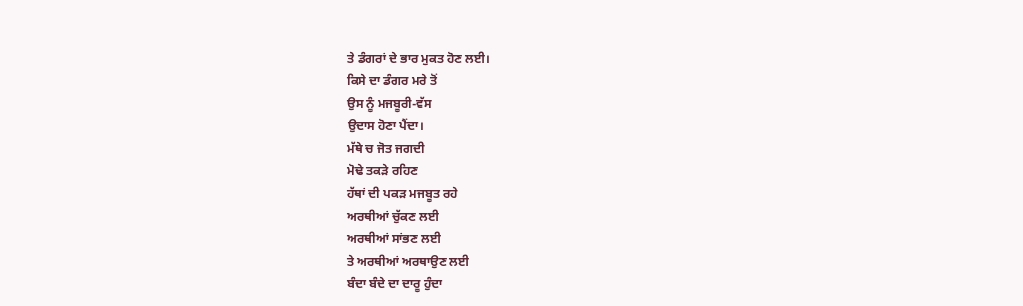ਤੇ ਡੰਗਰਾਂ ਦੇ ਭਾਰ ਮੁਕਤ ਹੋਣ ਲਈ।
ਕਿਸੇ ਦਾ ਡੰਗਰ ਮਰੇ ਤੋਂ
ਉਸ ਨੂੰ ਮਜਬੂਰੀ-ਵੱਸ
ਉਦਾਸ ਹੋਣਾ ਪੈਂਦਾ।
ਮੱਥੇ ਚ ਜੋਤ ਜਗਦੀ
ਮੋਢੇ ਤਕੜੇ ਰਹਿਣ
ਹੱਥਾਂ ਦੀ ਪਕੜ ਮਜਬੂਤ ਰਹੇ
ਅਰਥੀਆਂ ਚੁੱਕਣ ਲਈ
ਅਰਥੀਆਂ ਸਾਂਭਣ ਲਈ
ਤੇ ਅਰਥੀਆਂ ਅਰਥਾਉਣ ਲਈ
ਬੰਦਾ ਬੰਦੇ ਦਾ ਦਾਰੂ ਹੁੰਦਾ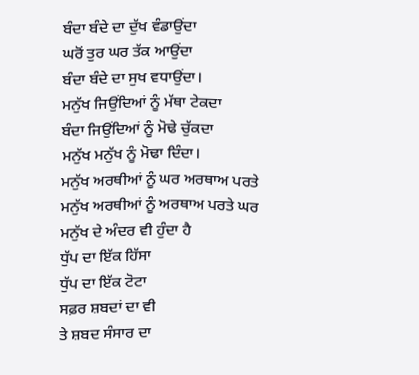ਬੰਦਾ ਬੰਦੇ ਦਾ ਦੁੱਖ ਵੰਡਾਉਂਦਾ
ਘਰੋਂ ਤੁਰ ਘਰ ਤੱਕ ਆਉਂਦਾ
ਬੰਦਾ ਬੰਦੇ ਦਾ ਸੁਖ ਵਧਾਉਂਦਾ।
ਮਨੁੱਖ ਜਿਉਂਦਿਆਂ ਨੂੰ ਮੱਥਾ ਟੇਕਦਾ
ਬੰਦਾ ਜਿਉਂਦਿਆਂ ਨੂੰ ਮੋਢੇ ਚੁੱਕਦਾ
ਮਨੁੱਖ ਮਨੁੱਖ ਨੂੰ ਮੋਢਾ ਦਿੰਦਾ।
ਮਨੁੱਖ ਅਰਥੀਆਂ ਨੂੰ ਘਰ ਅਰਥਾਅ ਪਰਤੇ
ਮਨੁੱਖ ਅਰਥੀਆਂ ਨੂੰ ਅਰਥਾਅ ਪਰਤੇ ਘਰ
ਮਨੁੱਖ ਦੇ ਅੰਦਰ ਵੀ ਹੁੰਦਾ ਹੈ
ਧੁੱਪ ਦਾ ਇੱਕ ਹਿੱਸਾ
ਧੁੱਪ ਦਾ ਇੱਕ ਟੋਟਾ
ਸਫ਼ਰ ਸ਼ਬਦਾਂ ਦਾ ਵੀ
ਤੇ ਸ਼ਬਦ ਸੰਸਾਰ ਦਾ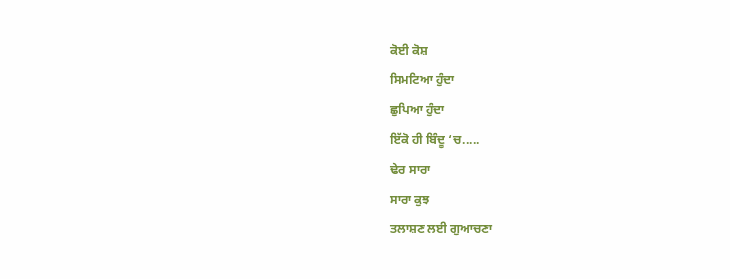ਕੋਈ ਕੋਸ਼
ਸਿਮਟਿਆ ਹੁੰਦਾ
ਛੁਪਿਆ ਹੁੰਦਾ
ਇੱਕੋ ਹੀ ਬਿੰਦੂ ‘ਚ.....
ਢੇਰ ਸਾਰਾ
ਸਾਰਾ ਕੁਝ
ਤਲਾਸ਼ਣ ਲਈ ਗੁਆਚਣਾ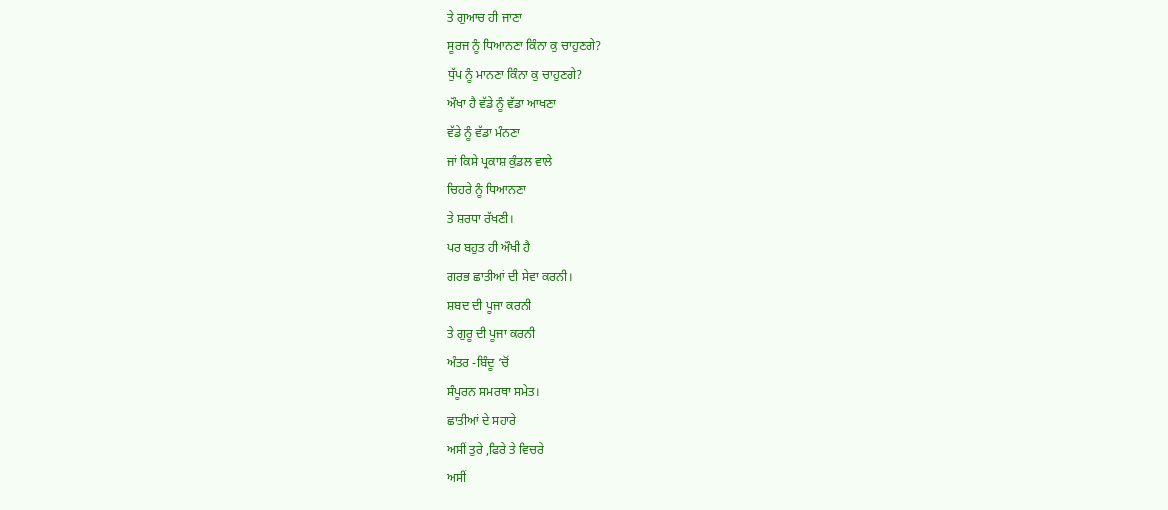ਤੇ ਗੁਆਚ ਹੀ ਜਾਣਾ
ਸੂਰਜ ਨੂੰ ਧਿਆਨਣਾ ਕਿੰਨਾ ਕੁ ਚਾਹੁਣਗੇ?
ਧੁੱਪ ਨੂੰ ਮਾਨਣਾ ਕਿੰਨਾ ਕੁ ਚਾਹੁਣਗੇ?
ਔਖਾ ਹੈ ਵੱਡੇ ਨੂੰ ਵੱਡਾ ਆਖਣਾ
ਵੱਡੇ ਨੂੰ ਵੱਡਾ ਮੰਨਣਾ
ਜਾਂ ਕਿਸੇ ਪ੍ਰਕਾਸ਼ ਕੁੰਡਲ ਵਾਲੇ
ਚਿਹਰੇ ਨੂੰ ਧਿਆਨਣਾ
ਤੇ ਸ਼ਰਧਾ ਰੱਖਣੀ।
ਪਰ ਬਹੁਤ ਹੀ ਔਖੀ ਹੈ
ਗਰਭ ਛਾਤੀਆਂ ਦੀ ਸੇਵਾ ਕਰਨੀ।
ਸ਼ਬਦ ਦੀ ਪੂਜਾ ਕਰਨੀ
ਤੇ ਗੁਰੂ ਦੀ ਪੂਜਾ ਕਰਨੀ
ਅੰਤਰ -ਬਿੰਦੂ ‘ਚੋਂ
ਸੰਪੂਰਨ ਸਮਰਥਾ ਸਮੇਤ।
ਛਾਤੀਆਂ ਦੇ ਸਹਾਰੇ
ਅਸੀਂ ਤੁਰੇ ,ਫਿਰੇ ਤੇ ਵਿਚਰੇ
ਅਸੀਂ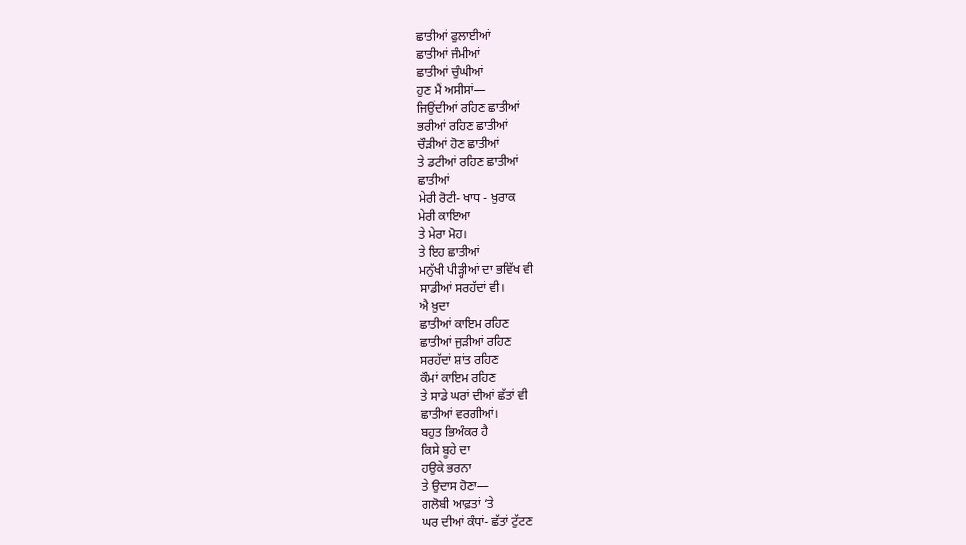ਛਾਤੀਆਂ ਫੁਲਾਈਆਂ
ਛਾਤੀਆਂ ਜੰਮੀਆਂ
ਛਾਤੀਆਂ ਚੁੰਘੀਆਂ
ਹੁਣ ਮੈਂ ਅਸੀਸਾਂ—
ਜਿਉਂਦੀਆਂ ਰਹਿਣ ਛਾਤੀਆਂ
ਭਰੀਆਂ ਰਹਿਣ ਛਾਤੀਆਂ
ਚੌੜੀਆਂ ਹੋਣ ਛਾਤੀਆਂ
ਤੇ ਡਟੀਆਂ ਰਹਿਣ ਛਾਤੀਆਂ
ਛਾਤੀਆਂ
ਮੇਰੀ ਰੋਟੀ- ਖਾਧ - ਖ਼ੁਰਾਕ
ਮੇਰੀ ਕਾਇਆ
ਤੇ ਮੇਰਾ ਮੋਹ।
ਤੇ ਇਹ ਛਾਤੀਆਂ
ਮਨੁੱਖੀ ਪੀੜ੍ਹੀਆਂ ਦਾ ਭਵਿੱਖ ਵੀ
ਸਾਡੀਆਂ ਸਰਹੱਦਾਂ ਵੀ।
ਐ ਖ਼ੁਦਾ
ਛਾਤੀਆਂ ਕਾਇਮ ਰਹਿਣ
ਛਾਤੀਆਂ ਜੁੜੀਆਂ ਰਹਿਣ
ਸਰਹੱਦਾਂ ਸ਼ਾਂਤ ਰਹਿਣ
ਕੌਮਾਂ ਕਾਇਮ ਰਹਿਣ
ਤੇ ਸਾਡੇ ਘਰਾਂ ਦੀਆਂ ਛੱਤਾਂ ਵੀ
ਛਾਤੀਆਂ ਵਰਗੀਆਂ।
ਬਹੁਤ ਭਿਅੰਕਰ ਹੈ
ਕਿਸੇ ਬੂਹੇ ਦਾ
ਹਉਕੇ ਭਰਨਾ
ਤੇ ਉਦਾਸ ਹੋਣਾ—
ਗਲੋਬੀ ਆਫ਼ਤਾਂ ‘ਤੇ
ਘਰ ਦੀਆਂ ਕੰਧਾਂ- ਛੱਤਾਂ ਟੁੱਟਣ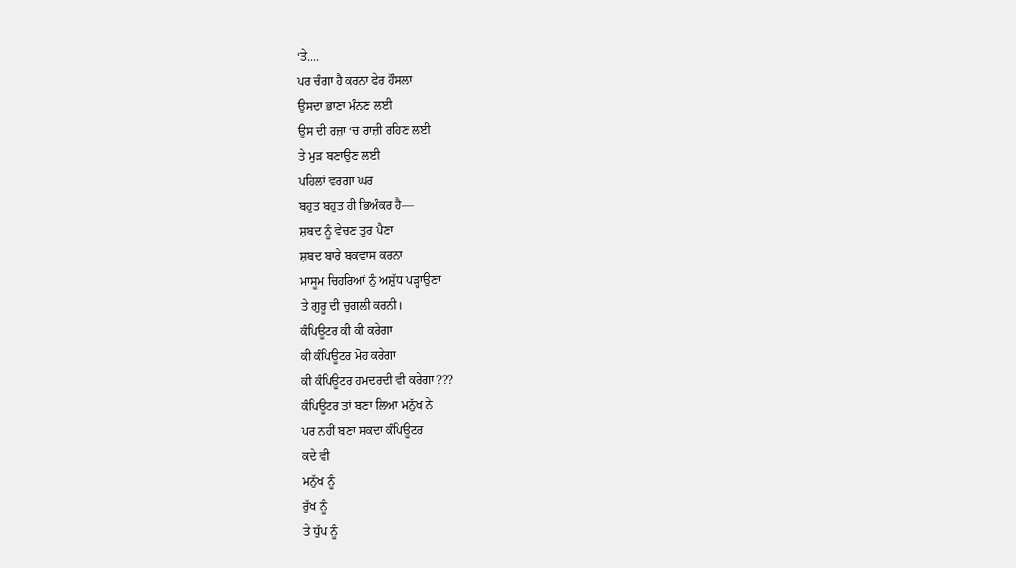‘ਤੇ....
ਪਰ ਚੰਗਾ ਹੈ ਕਰਨਾ ਫੇਰ ਹੌਸਲਾ
ਉਸਦਾ ਭਾਣਾ ਮੰਨਣ ਲਈ
ਉਸ ਦੀ ਰਜ਼ਾ ‘ਚ ਰਾਜ਼ੀ ਰਹਿਣ ਲਈ
ਤੇ ਮੁੜ ਬਣਾਉਣ ਲਈ
ਪਹਿਲਾਂ ਵਰਗਾ ਘਰ
ਬਹੁਤ ਬਹੁਤ ਹੀ ਭਿਅੰਕਰ ਹੈ—
ਸ਼ਬਦ ਨੂੰ ਵੇਚਣ ਤੁਰ ਪੈਣਾ
ਸ਼ਬਦ ਬਾਰੇ ਬਕਵਾਸ ਕਰਨਾ
ਮਾਸੂਮ ਚਿਹਰਿਆਂ ਨੁੰ ਅਸ਼ੁੱਧ ਪੜ੍ਹਾਉਣਾ
ਤੇ ਗੁਰੂ ਦੀ ਚੁਗਲੀ ਕਰਨੀ।
ਕੰਪਿਊਟਰ ਕੀ ਕੀ ਕਰੇਗਾ
ਕੀ ਕੰਪਿਊਟਰ ਮੋਹ ਕਰੇਗਾ
ਕੀ ਕੰਪਿਊਟਰ ਹਮਦਰਦੀ ਵੀ ਕਰੇਗਾ???
ਕੰਪਿਊਟਰ ਤਾਂ ਬਣਾ ਲਿਆ ਮਨੁੱਖ ਨੇ
ਪਰ ਨਹੀਂ ਬਣਾ ਸਕਦਾ ਕੰਪਿਊਟਰ
ਕਦੇ ਵੀ
ਮਨੁੱਖ ਨੂੰ
ਰੁੱਖ ਨੂੰ
ਤੇ ਧੁੱਪ ਨੂੰ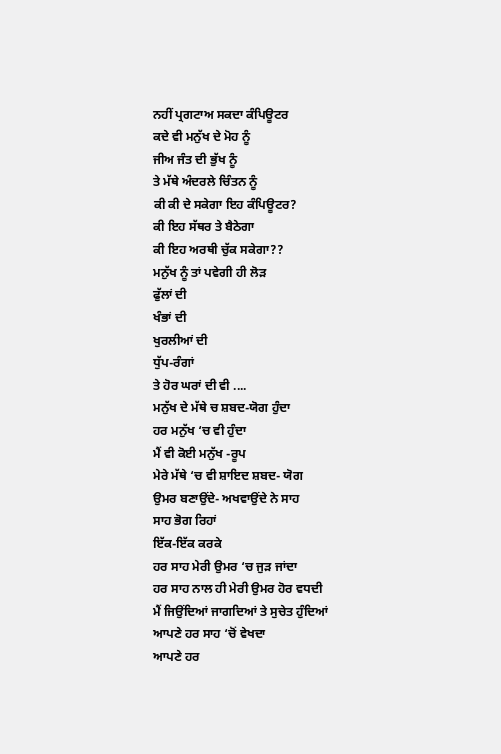ਨਹੀਂ ਪ੍ਰਗਟਾਅ ਸਕਦਾ ਕੰਪਿਊਟਰ
ਕਦੇ ਵੀ ਮਨੁੱਖ ਦੇ ਮੋਹ ਨੂੰ
ਜੀਅ ਜੰਤ ਦੀ ਭੁੱਖ ਨੂੰ
ਤੇ ਮੱਥੇ ਅੰਦਰਲੇ ਚਿੰਤਨ ਨੂੰ
ਕੀ ਕੀ ਦੇ ਸਕੇਗਾ ਇਹ ਕੰਪਿਊਟਰ?
ਕੀ ਇਹ ਸੱਥਰ ਤੇ ਬੈਠੇਗਾ
ਕੀ ਇਹ ਅਰਥੀ ਚੁੱਕ ਸਕੇਗਾ??
ਮਨੁੱਖ ਨੂੰ ਤਾਂ ਪਵੇਗੀ ਹੀ ਲੋੜ
ਫੁੱਲਾਂ ਦੀ
ਖੰਭਾਂ ਦੀ
ਖੁਰਲੀਆਂ ਦੀ
ਧੁੱਪ-ਰੰਗਾਂ
ਤੇ ਹੋਰ ਘਰਾਂ ਦੀ ਵੀ ....
ਮਨੁੱਖ ਦੇ ਮੱਥੇ ਚ ਸ਼ਬਦ-ਯੋਗ ਹੁੰਦਾ
ਹਰ ਮਨੁੱਖ ‘ਚ ਵੀ ਹੁੰਦਾ
ਮੈਂ ਵੀ ਕੋਈ ਮਨੁੱਖ -ਰੂਪ
ਮੇਰੇ ਮੱਥੇ ‘ਚ ਵੀ ਸ਼ਾਇਦ ਸ਼ਬਦ- ਯੋਗ
ਉਮਰ ਬਣਾਉਂਦੇ- ਅਖਵਾਉਂਦੇ ਨੇ ਸਾਹ
ਸਾਹ ਭੋਗ ਰਿਹਾਂ
ਇੱਕ-ਇੱਕ ਕਰਕੇ
ਹਰ ਸਾਹ ਮੇਰੀ ਉਮਰ ‘ਚ ਜੁੜ ਜਾਂਦਾ
ਹਰ ਸਾਹ ਨਾਲ ਹੀ ਮੇਰੀ ਉਮਰ ਹੋਰ ਵਧਦੀ
ਮੈਂ ਜਿਉਂਦਿਆਂ ਜਾਗਦਿਆਂ ਤੇ ਸੁਚੇਤ ਹੁੰਦਿਆਂ
ਆਪਣੇ ਹਰ ਸਾਹ ‘ਚੋਂ ਵੇਖਦਾ
ਆਪਣੇ ਹਰ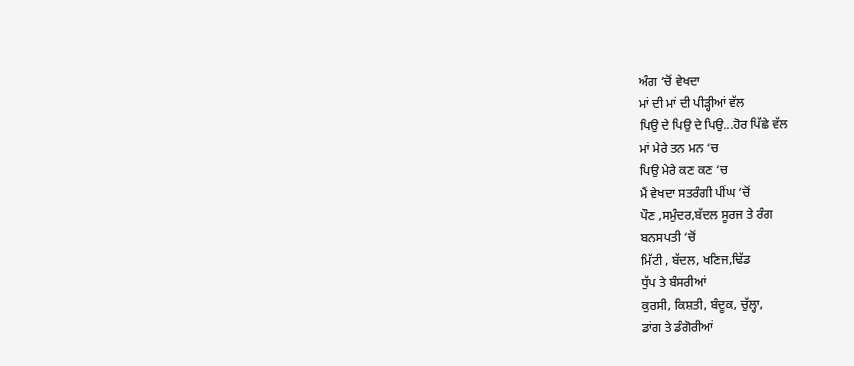ਅੰਗ ‘ਚੋਂ ਵੇਖਦਾ
ਮਾਂ ਦੀ ਮਾਂ ਦੀ ਪੀੜ੍ਹੀਆਂ ਵੱਲ
ਪਿਉ ਦੇ ਪਿਉ ਦੇ ਪਿਉ...ਹੋਰ ਪਿੱਛੇ ਵੱਲ
ਮਾਂ ਮੇਰੇ ਤਨ ਮਨ ‘ਚ
ਪਿਉ ਮੇਰੇ ਕਣ ਕਣ ‘ਚ
ਮੈਂ ਵੇਖਦਾ ਸਤਰੰਗੀ ਪੀਂਘ ‘ਚੋਂ
ਪੌਣ ,ਸਮੁੰਦਰ,ਬੱਦਲ ਸੂਰਜ ਤੇ ਰੰਗ
ਬਨਸਪਤੀ ‘ਚੋਂ
ਮਿੱਟੀ , ਬੱਦਲ, ਖਣਿਜ,ਢਿੱਡ
ਧੁੱਪ ਤੇ ਬੰਸਰੀਆਂ
ਕੁਰਸੀ, ਕਿਸ਼ਤੀ, ਬੰਦੂਕ, ਚੁੱਲ੍ਹਾ,
ਡਾਂਗ ਤੇ ਡੰਗੋਰੀਆਂ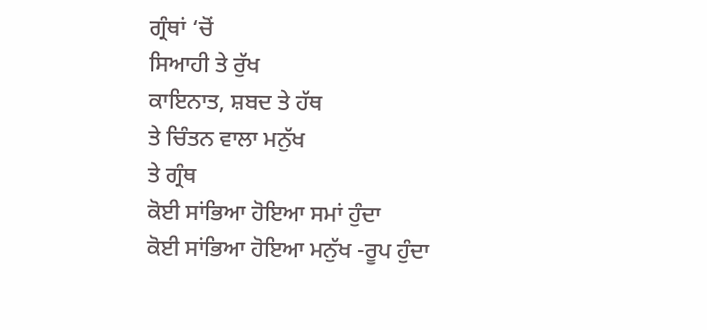ਗ੍ਰੰਥਾਂ ‘ਚੋਂ
ਸਿਆਹੀ ਤੇ ਰੁੱਖ
ਕਾਇਨਾਤ, ਸ਼ਬਦ ਤੇ ਹੱਥ
ਤੇ ਚਿੰਤਨ ਵਾਲਾ ਮਨੁੱਖ
ਤੇ ਗ੍ਰੰਥ
ਕੋਈ ਸਾਂਭਿਆ ਹੋਇਆ ਸਮਾਂ ਹੁੰਦਾ
ਕੋਈ ਸਾਂਭਿਆ ਹੋਇਆ ਮਨੁੱਖ -ਰੂਪ ਹੁੰਦਾ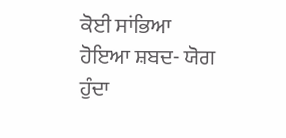ਕੋਈ ਸਾਂਭਿਆ ਹੋਇਆ ਸ਼ਬਦ- ਯੋਗ ਹੁੰਦਾ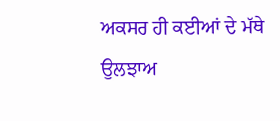ਅਕਸਰ ਹੀ ਕਈਆਂ ਦੇ ਮੱਥੇ
ਉਲਝਾਅ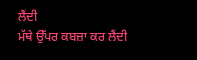ਲੈਂਦੀ
ਮੱਥੇ ਉੱਪਰ ਕਬਜ਼ਾ ਕਰ ਲੈਂਦੀ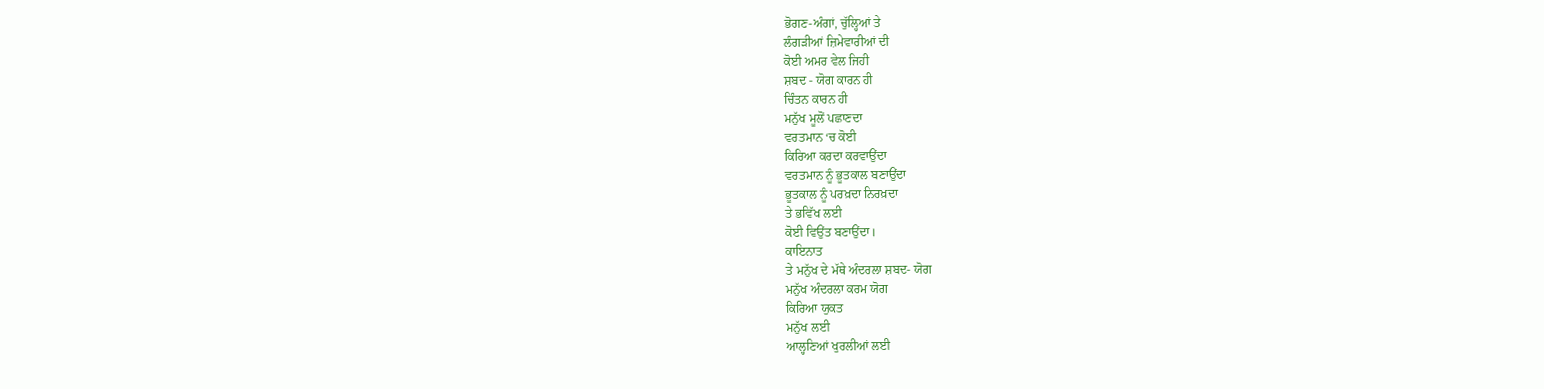ਭੋਗਣ-ਅੰਗਾਂ, ਚੁੱਲ੍ਹਿਆਂ ਤੇ
ਲੰਗੜੀਆਂ ਜ਼ਿਮੇਵਾਰੀਆਂ ਦੀ
ਕੋਈ ਅਮਰ ਵੇਲ ਜਿਹੀ
ਸ਼ਬਦ - ਯੋਗ ਕਾਰਨ ਹੀ
ਚਿੰਤਨ ਕਾਰਨ ਹੀ
ਮਨੁੱਖ ਮੂਲੋਂ ਪਛਾਣਦਾ
ਵਰਤਮਾਨ ‘ਚ ਕੋਈ
ਕਿਰਿਆ ਕਰਦਾ ਕਰਵਾਉਂਦਾ
ਵਰਤਮਾਨ ਨੂੰ ਭੂਤਕਾਲ ਬਣਾਉਂਦਾ
ਭੂਤਕਾਲ ਨੂੰ ਪਰਖ਼ਦਾ ਨਿਰਖ਼ਦਾ
ਤੇ ਭਵਿੱਖ ਲਈ
ਕੋਈ ਵਿਉਂਤ ਬਣਾਉਂਦਾ।
ਕਾਇਨਾਤ
ਤੇ ਮਨੁੱਖ ਦੇ ਮੱਥੇ ਅੰਦਰਲਾ ਸ਼ਬਦ- ਯੋਗ
ਮਨੁੱਖ ਅੰਦਰਲਾ ਕਰਮ ਯੋਗ
ਕਿਰਿਆ ਯੁਕਤ
ਮਨੁੱਖ ਲਈ
ਆਲ੍ਹਣਿਆਂ ਖੁਰਲੀਆਂ ਲਈ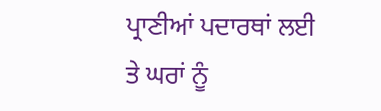ਪ੍ਰਾਣੀਆਂ ਪਦਾਰਥਾਂ ਲਈ
ਤੇ ਘਰਾਂ ਨੂੰ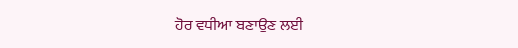ਹੋਰ ਵਧੀਆ ਬਣਾਉਣ ਲਈ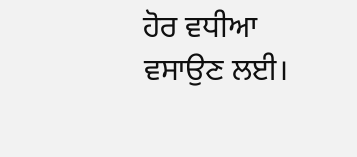ਹੋਰ ਵਧੀਆ ਵਸਾਉਣ ਲਈ।